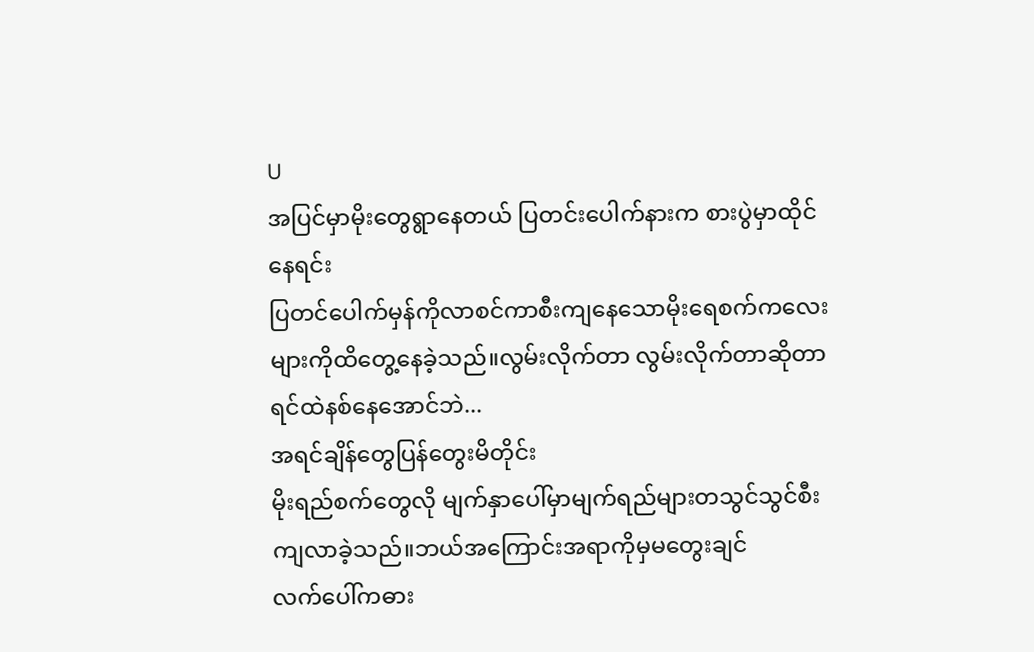U
အပြင်မှာမိုးတွေရွာနေတယ် ပြတင်းပေါက်နားက စားပွဲမှာထိုင်နေရင်း
ပြတင်ပေါက်မှန်ကိုလာစင်ကာစီးကျနေသောမိုးရေစက်ကလေးများကိုထိတွေ့နေခဲ့သည်။လွမ်းလိုက်တာ လွမ်းလိုက်တာဆိုတာ ရင်ထဲနစ်နေအောင်ဘဲ...
အရင်ချိန်တွေပြန်တွေးမိတိုင်း
မိုးရည်စက်တွေလို မျက်နှာပေါ်မှာမျက်ရည်များတသွင်သွင်စီးကျလာခဲ့သည်။ဘယ်အကြောင်းအရာကိုမှမတွေးချင်
လက်ပေါ်ကဓား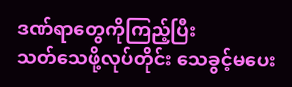ဒဏ်ရာတွေကိုကြည့်ပြီး
သတ်သေဖို့လုပ်တိုင်း သေခွင့်မပေး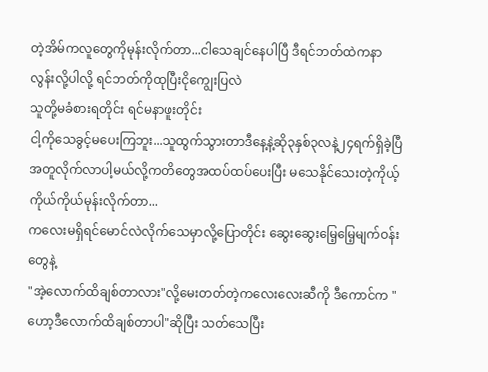တဲ့အိမ်ကလူတွေကိုမုန်းလိုက်တာ...ငါသေချင်နေပါပြီ ဒီရင်ဘတ်ထဲကနာလွန်းလို့ပါလို့ ရင်ဘတ်ကိုထုပြီးငိုကျွေးပြလဲ
သူတို့မခံစားရတိုင်း ရင်မနာဖူးတိုင်း
ငါ့ကိုသေခွင့်မပေးကြဘူး...သူထွက်သွားတာဒီနေ့နဲ့ဆို၃နှစ်၃လနဲ့၂၄ရက်ရှိခဲ့ပြီ
အတူလိုက်လာပါ့မယ်လို့ကတိတွေအထပ်ထပ်ပေးပြီး မသေနိုင်သေးတဲ့ကိုယ့်ကိုယ်ကိုယ်မုန်းလိုက်တာ...
ကလေးမရှိရင်မောင်လဲလိုက်သေမှာလို့ပြောတိုင်း ဆွေးဆွေးမြေ့မြေ့မျက်ဝန်းတွေနဲ့
"အဲ့လောက်ထိချစ်တာလား"လို့မေးတတ်တဲ့ကလေးလေးဆီကို ဒီကောင်က "ဟော့ဒီလောက်ထိချစ်တာပါ"ဆိုပြီး သတ်သေပြီး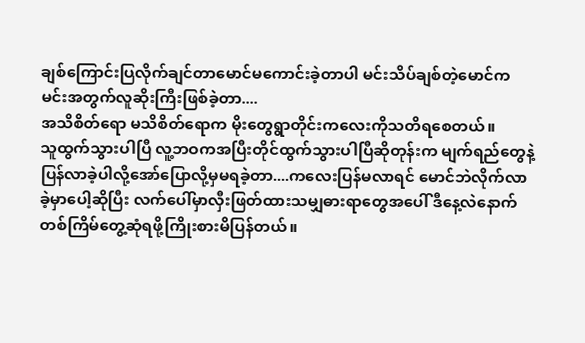ချစ်ကြောင်းပြလိုက်ချင်တာမောင်မကောင်းခဲ့တာပါ မင်းသိပ်ချစ်တဲ့မောင်က မင်းအတွက်လူဆိုးကြီးဖြစ်ခဲ့တာ....
အသိစိတ်ရော မသိစိတ်ရောက မိုးတွေရွာတိုင်းကလေးကိုသတိရစေတယ်။
သူထွက်သွားပါပြီ လူ့ဘဝကအပြီးတိုင်ထွက်သွားပါပြီဆိုတုန်းက မျက်ရည်တွေနဲ့ပြန်လာခဲ့ပါလို့အော်ပြောလို့မှမရခဲ့တာ....ကလေးပြန်မလာရင် မောင်ဘဲလိုက်လာခဲ့မှာပေါ့ဆိုပြီး လက်ပေါ်မှာလှီးဖြတ်ထားသမျှဓားရာတွေအပေါ် ဒီနေ့လဲနောက်တစ်ကြိမ်တွေ့ဆုံရဖို့ကြိုးစားမိပြန်တယ်။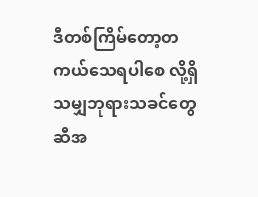ဒီတစ်ကြိမ်တော့တကယ်သေရပါစေ လို့ရှိသမျှဘုရားသခင်တွေဆီအ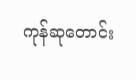ကုန်ဆုတောင်း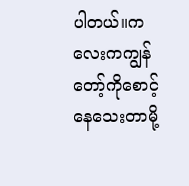ပါတယ်။ကလေးကကျွန်တော့်ကိုစောင့်နေသေးတာမို့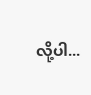လို့ပါ...